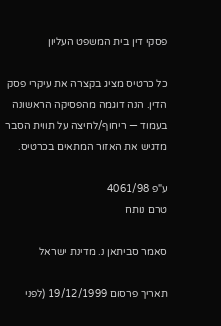פסקי דין בית המשפט העליון

כל כרטיס מציג בקצרה את עיקרי פסק הדין. הנה דוגמה מהפסיקה הראשונה בעמוד — ריחוף/לחיצה על תווית הסבר מדגיש את האזור המתאים בכרטיס.

ע"פ 4061/98
טרם נותח

סאמר סביתאן נ. מדינת ישראל

תאריך פרסום 19/12/1999 (לפני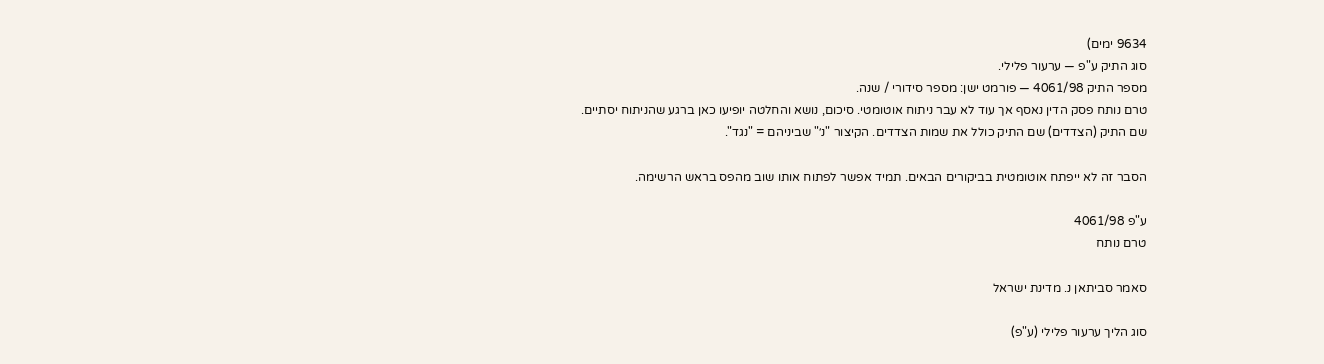9634 ימים)
סוג התיק ע"פ — ערעור פלילי.
מספר התיק 4061/98 — פורמט ישן: מספר סידורי / שנה.
טרם נותח פסק הדין נאסף אך עוד לא עבר ניתוח אוטומטי. סיכום, נושא והחלטה יופיעו כאן ברגע שהניתוח יסתיים.
שם התיק (הצדדים) שם התיק כולל את שמות הצדדים. הקיצור "נ׳" שביניהם = "נגד".

הסבר זה לא ייפתח אוטומטית בביקורים הבאים. תמיד אפשר לפתוח אותו שוב מהפס בראש הרשימה.

ע"פ 4061/98
טרם נותח

סאמר סביתאן נ. מדינת ישראל

סוג הליך ערעור פלילי (ע"פ)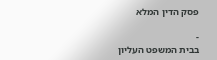פסק הדין המלא

-
בבית המשפט העליון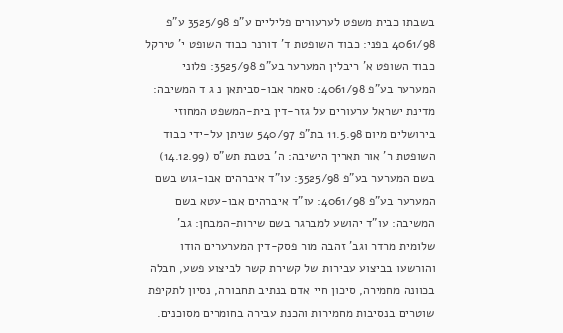בשבתו כבית משפט לערעורים פליליים ע"פ 3525/98 ע"פ 4061/98 בפני: כבוד השופטת ד' דורנר כבוד השופט י' טירקל כבוד השופט א' ריבלין המערער בע"פ 3525/98: פלוני המערער בע"פ 4061/98: סאמר אבו-סביתאן נ ג ד המשיבה: מדינת ישראל ערעורים על גזר-דין בית-המשפט המחוזי בירושלים מיום 11.5.98 בת"פ 540/97 שניתן על-ידי כבוד השופטת ר' אור תאריך הישיבה: ה' בטבת תש"ס (14.12.99) בשם המערער בע"פ 3525/98: עו"ד איברהים אבו-גוש בשם המערער בע"פ 4061/98: עו"ד איברהים אבו-עטא בשם המשיבה: עו"ד יהושע למברגר בשם שירות-המבחן: גב' שלומית מרדר וגב' זהבה מור פסק-דין המערערים הודו והורשעו בביצוע עבירות של קשירת קשר לביצוע פשע, חבלה בכוונה מחמירה, סיכון חיי אדם בנתיב תחבורה, נסיון לתקיפת שוטרים בנסיבות מחמירות והכנת עבירה בחומרים מסוכנים.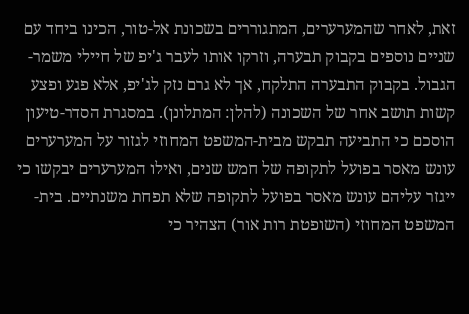זאת, לאחר שהמערערים, המתגוררים בשכונת אל-טור, הכינו ביחד עם שניים נוספים בקבוק תבערה, וזרקו אותו לעבר ג'יפ של חיילי משמר-הגבול. בקבוק התבערה התלקח, אך לא גרם נזק לג'יפ, אלא פגע ופצע קשות תושב אחר של השכונה (להלן: המתלונן). במסגרת הסדר-טיעון הוסכם כי התביעה תבקש מבית-המשפט המחוזי לגזור על המערערים עונש מאסר בפועל לתקופה של חמש שנים, ואילו המערערים יבקשו כי ייגזר עליהם עונש מאסר בפועל לתקופה שלא תפחת משנתיים. בית-המשפט המחוזי (השופטת רות אור) הצהיר כי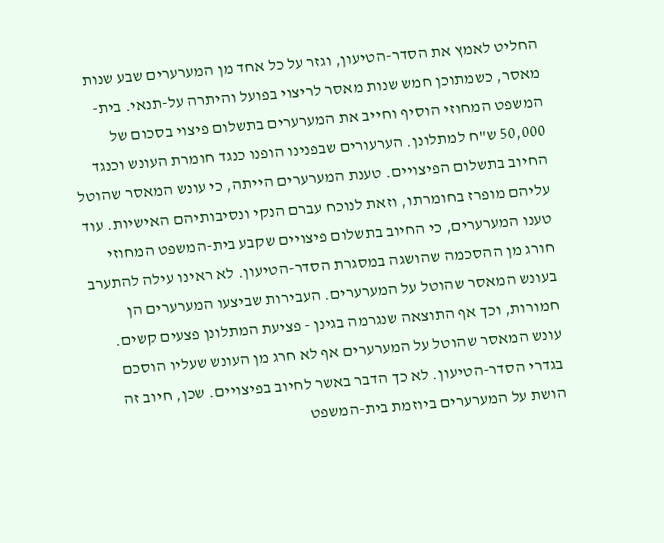החליט לאמץ את הסדר-הטיעון, וגזר על כל אחד מן המערערים שבע שנות מאסר, כשמתוכן חמש שנות מאסר לריצוי בפועל והיתרה על-תנאי. בית-המשפט המחוזי הוסיף וחייב את המערערים בתשלום פיצוי בסכום של 50,000 ש"ח למתלונן. הערעורים שבפנינו הופנו כנגד חומרת העונש וכנגד החיוב בתשלום הפיצויים. טענת המערערים הייתה, כי עונש המאסר שהוטל עליהם מופרז בחומרתו, וזאת לנוכח עברם הנקי ונסיבותיהם האישיות. עוד טענו המערערים, כי החיוב בתשלום פיצויים שקבע בית-המשפט המחוזי חורג מן ההסכמה שהושגה במסגרת הסדר-הטיעון. לא ראינו עילה להתערב בעונש המאסר שהוטל על המערערים. העבירות שביצעו המערערים הן חמורות, וכך אף התוצאה שנגרמה בגינן - פציעת המתלונן פצעים קשים. עונש המאסר שהוטל על המערערים אף לא חרג מן העונש שעליו הוסכם בגדרי הסדר-הטיעון. לא כך הדבר באשר לחיוב בפיצויים. שכן, חיוב זה הושת על המערערים ביוזמת בית-המשפט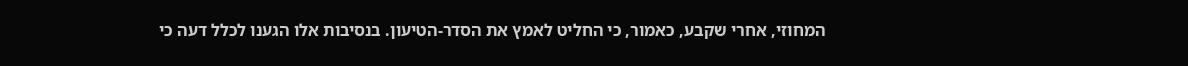המחוזי, אחרי שקבע, כאמור, כי החליט לאמץ את הסדר-הטיעון. בנסיבות אלו הגענו לכלל דעה כי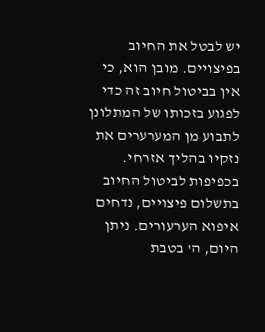יש לבטל את החיוב בפיצויים. מובן הוא, כי אין בביטול חיוב זה כדי לפגוע בזכותו של המתלונן לתבוע מן המערערים את נזקיו בהליך אזרחי. בכפיפות לביטול החיוב בתשלום פיצויים, נדחים איפוא הערעורים. ניתן היום, ה' בטבת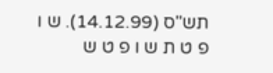תש"ס (14.12.99). ש ו פ ט ת ש ו פ ט ש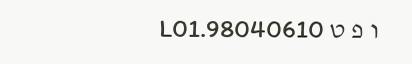ו פ ט 98040610.L01